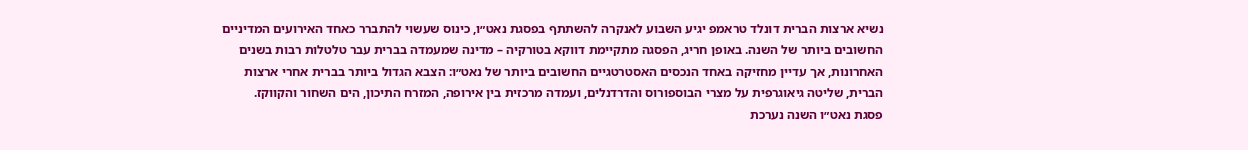נשיא ארצות הברית דונלד טראמפ יגיע השבוע לאנקרה להשתתף בפסגת נאט״ו, כינוס שעשוי להתברר כאחד האירועים המדיניים החשובים ביותר של השנה. באופן חריג, הפסגה מתקיימת דווקא בטורקיה – מדינה שמעמדה בברית עבר טלטלות רבות בשנים האחרונות, אך עדיין מחזיקה באחד הנכסים האסטרטגיים החשובים ביותר של נאט״ו: הצבא הגדול ביותר בברית אחרי ארצות הברית, שליטה גיאוגרפית על מצרי הבוספורוס והדרדנלים, ועמדה מרכזית בין אירופה, המזרח התיכון, הים השחור והקווקז.
פסגת נאט״ו השנה נערכת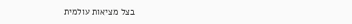בצל מציאות עולמית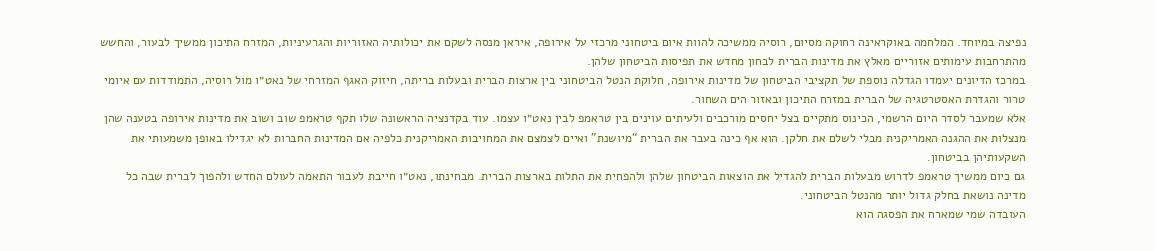נפיצה במיוחד. המלחמה באוקראינה רחוקה מסיום, רוסיה ממשיכה להוות איום ביטחוני מרכזי על אירופה, איראן מנסה לשקם את יכולותיה האזוריות והגרעיניות, המזרח התיכון ממשיך לבעור, והחשש מהתרחבות עימותים אזוריים מאלץ את מדינות הברית לבחון מחדש את תפיסות הביטחון שלהן.
במרכז הדיונים יעמדו הגדלה נוספת של תקציבי הביטחון של מדינות אירופה, חלוקת הנטל הביטחוני בין ארצות הברית ובעלות בריתה, חיזוק האגף המזרחי של נאט״ו מול רוסיה, התמודדות עם איומי טרור והגדרת האסטרטגיה של הברית במזרח התיכון ובאזור הים השחור.
אלא שמעבר לסדר היום הרשמי, הכינוס מתקיים בצל יחסים מורכבים ולעיתים עוינים בין טראמפ לבין נאט״ו עצמו. עוד בקדנציה הראשונה שלו תקף טראמפ שוב ושוב את מדינות אירופה בטענה שהן מנצלות את ההגנה האמריקנית מבלי לשלם את חלקן. הוא אף כינה בעבר את הברית “מיושנת” ואיים לצמצם את המחויבות האמריקנית כלפיה אם המדינות החברות לא יגדילו באופן משמעותי את השקעותיהן בביטחון.
גם כיום ממשיך טראמפ לדרוש מבעלות הברית להגדיל את הוצאות הביטחון שלהן ולהפחית את התלות בארצות הברית. מבחינתו, נאט״ו חייבת לעבור התאמה לעולם החדש ולהפוך לברית שבה כל מדינה נושאת בחלק גדול יותר מהנטל הביטחוני.
העובדה שמי שמארח את הפסגה הוא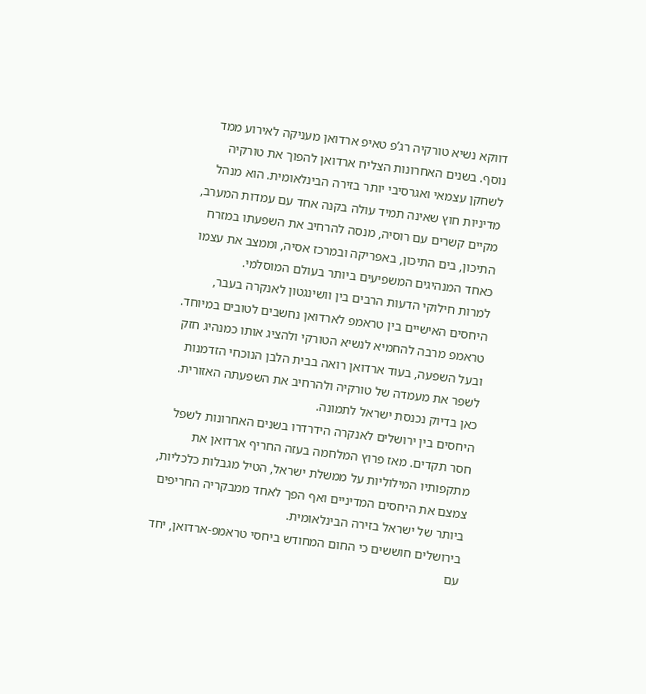דווקא נשיא טורקיה רג’פ טאיפ ארדואן מעניקה לאירוע ממד נוסף. בשנים האחרונות הצליח ארדואן להפוך את טורקיה לשחקן עצמאי ואגרסיבי יותר בזירה הבינלאומית. הוא מנהל מדיניות חוץ שאינה תמיד עולה בקנה אחד עם עמדות המערב, מקיים קשרים עם רוסיה, מנסה להרחיב את השפעתו במזרח התיכון, בים התיכון, באפריקה ובמרכז אסיה, וממצב את עצמו כאחד המנהיגים המשפיעים ביותר בעולם המוסלמי.
למרות חילוקי הדעות הרבים בין וושינגטון לאנקרה בעבר, היחסים האישיים בין טראמפ לארדואן נחשבים לטובים במיוחד. טראמפ מרבה להחמיא לנשיא הטורקי ולהציג אותו כמנהיג חזק ובעל השפעה, בעוד ארדואן רואה בבית הלבן הנוכחי הזדמנות לשפר את מעמדה של טורקיה ולהרחיב את השפעתה האזורית.
כאן בדיוק נכנסת ישראל לתמונה.
היחסים בין ירושלים לאנקרה הידרדרו בשנים האחרונות לשפל חסר תקדים. מאז פרוץ המלחמה בעזה החריף ארדואן את מתקפותיו המילוליות על ממשלת ישראל, הטיל מגבלות כלכליות, צמצם את היחסים המדיניים ואף הפך לאחד ממבקריה החריפים ביותר של ישראל בזירה הבינלאומית.
בירושלים חוששים כי החום המחודש ביחסי טראמפ-ארדואן, יחד עם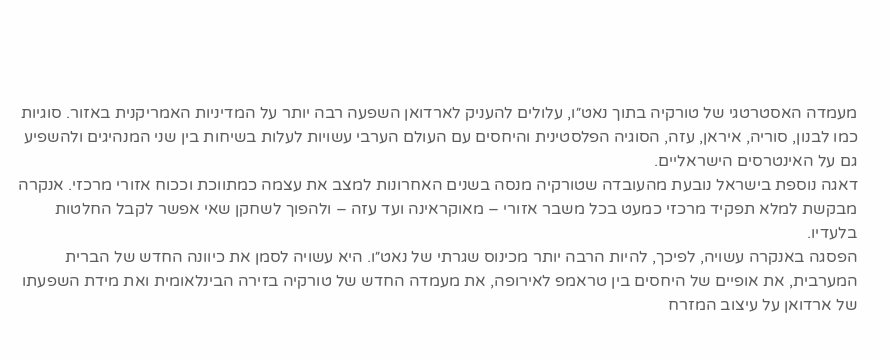מעמדה האסטרטגי של טורקיה בתוך נאט״ו, עלולים להעניק לארדואן השפעה רבה יותר על המדיניות האמריקנית באזור. סוגיות כמו לבנון, סוריה, איראן, עזה, הסוגיה הפלסטינית והיחסים עם העולם הערבי עשויות לעלות בשיחות בין שני המנהיגים ולהשפיע גם על האינטרסים הישראליים.
דאגה נוספת בישראל נובעת מהעובדה שטורקיה מנסה בשנים האחרונות למצב את עצמה כמתווכת וככוח אזורי מרכזי. אנקרה מבקשת למלא תפקיד מרכזי כמעט בכל משבר אזורי – מאוקראינה ועד עזה – ולהפוך לשחקן שאי אפשר לקבל החלטות בלעדיו.
הפסגה באנקרה עשויה, לפיכך, להיות הרבה יותר מכינוס שגרתי של נאט״ו. היא עשויה לסמן את כיוונה החדש של הברית המערבית, את אופיים של היחסים בין טראמפ לאירופה, את מעמדה החדש של טורקיה בזירה הבינלאומית ואת מידת השפעתו של ארדואן על עיצוב המזרח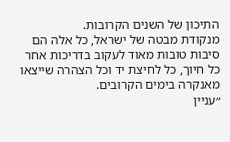התיכון של השנים הקרובות.
מנקודת מבטה של ישראל, כל אלה הם סיבות טובות מאוד לעקוב בדריכות אחר כל חיוך, כל לחיצת יד וכל הצהרה שייצאו מאנקרה בימים הקרובים.
״עניין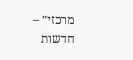מרכזי״ – חדשות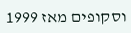וסקופים מאז 1999